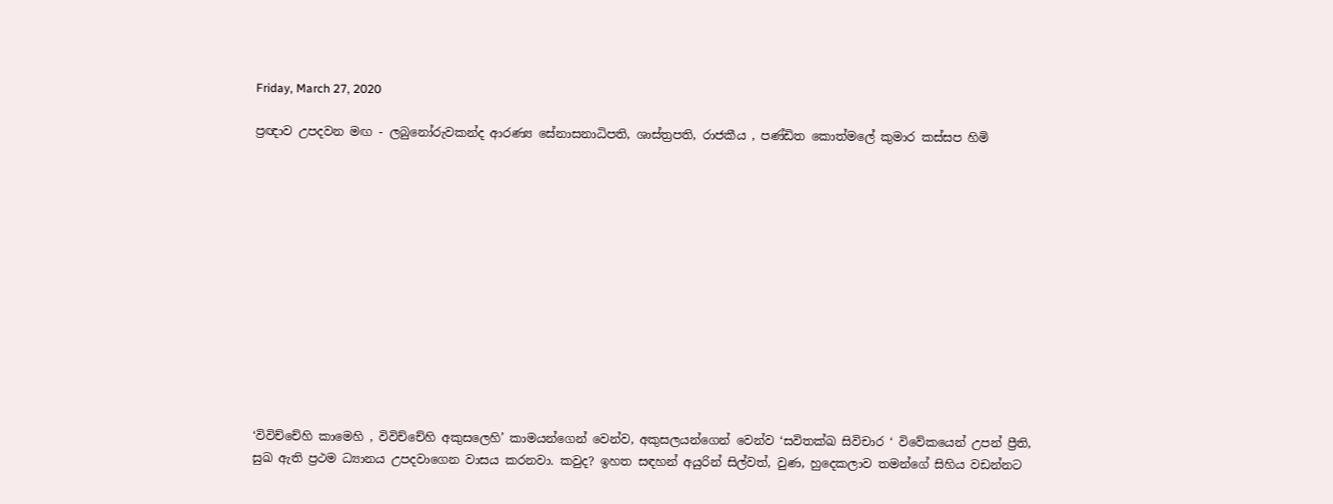Friday, March 27, 2020

ප්‍රඥාව උපදවන මඟ - ලබුනෝරුවකන්ද ආරණ්‍ය සේනාසනාධිපති, ශාස්ත්‍රපති, රාජකීය , පණ්ඩිත කොත්මලේ කුමාර කස්සප හිමි













‘විවිච්චේහි කාමෙහි , විවිච්චේහි අකුසලෙහි’ කාමයන්ගෙන් වෙන්ව, අකුසලයන්ගෙන් වෙන්ව ‘සවිතක්ඛ සිවිචාර ‘ විවේකයෙන් උපන් ප්‍රීති, සුඛ ඇති ප්‍රථම ධ්‍යානය උපදවාගෙන වාසය කරනවා. කවුද? ඉහත සඳහන් අයුරින් සිල්වත්, වුණ, හුදෙකලාව තමන්ගේ සිහිය වඩන්නට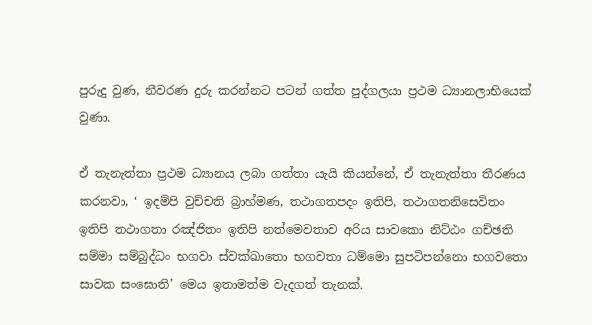පුරුදු වුණ, නීවරණ දුරු කරන්නට පටන් ගත්ත පුද්ගලයා ප්‍රථම ධ්‍යානලාභියෙක් වුණා.

ඒ තැනැත්තා ප්‍රථම ධ්‍යානය ලබා ගත්තා යැයි කියන්නේ, ඒ තැනැත්තා තීරණය කරනවා, ‘ ඉදම්පි වුච්චති බ්‍රාහ්මණ, තථාගතපදං ඉතිපි, තථාගතනිසෙවිතං ඉතිපි තථාගතා රඤ්ජිතං ඉතිපි නත්මෙවතාව අරිය සාවකො නිට්ඨං ගච්ඡති සම්මා සම්බුද්ධං භගවා ස්වක්ඛාතො භගවතා ධම්මො සුපටිපන්නො භගවතො සාවක සංඝොති’ මෙය ඉතාමත්ම වැදගත් තැනක්.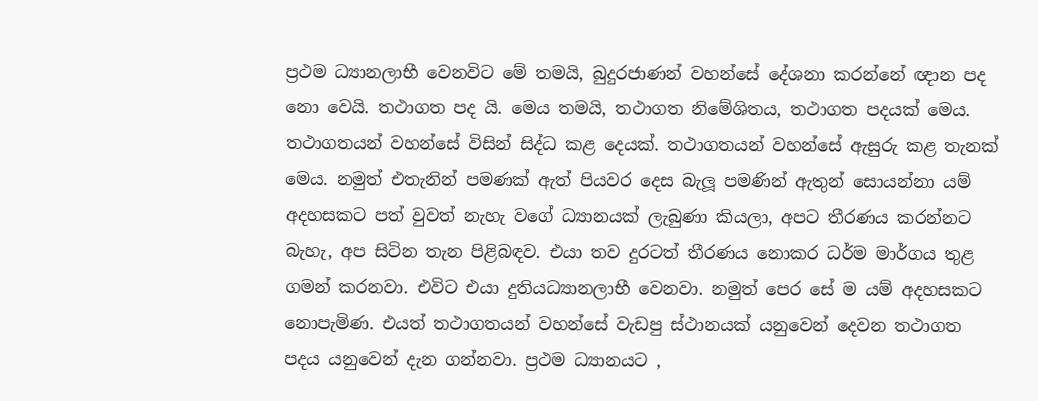ප්‍රථම ධ්‍යානලාභී වෙනවිට මේ තමයි, බුදුරජාණන් වහන්සේ දේශනා කරන්නේ ඥාන පද නො වෙයි. තථාගත පද යි. මෙය තමයි, තථාගත නිමේශිතය, තථාගත පදයක් මෙය. තථාගතයන් වහන්සේ විසින් සිද්ධ කළ දෙයක්. තථාගතයන් වහන්සේ ඇසුරු කළ තැනක් මෙය. නමුත් එතැනින් පමණක් ඇත් පියවර දෙස බැලූ පමණින් ඇතුන් සොයන්නා යම් අදහසකට පත් වුවත් නැහැ වගේ ධ්‍යානයක් ලැබුණා කියලා, අපට තීරණය කරන්නට බැහැ, අප සිටින තැන පිළිබඳව. එයා තව දුරටත් තීරණය නොකර ධර්ම මාර්ගය තුළ ගමන් කරනවා. එවිට එයා දුතියධ්‍යානලාභී වෙනවා. නමුත් පෙර සේ ම යම් අදහසකට නොපැමිණ. එයත් තථාගතයන් වහන්සේ වැඩපු ස්ථානයක් යනුවෙන් දෙවන තථාගත පදය යනුවෙන් දැන ගන්නවා. ප්‍රථම ධ්‍යානයට ,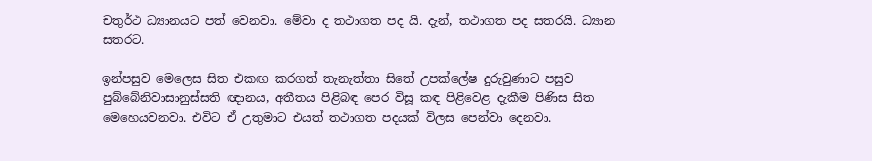චතුර්ථ ධ්‍යානයට පත් වෙනවා. මේවා ද තථාගත පද යි. දැන්, තථාගත පද සතරයි. ධ්‍යාන සතරට.

ඉන්පසුව මෙලෙස සිත එකඟ කරගත් තැනැත්තා සිතේ උපක්ලේෂ දුරුවුණාට පසුව පුබ්බේනිවාසානුස්සති ඥානය, අතීතය පිළිබඳ පෙර විසූ කඳ පිළිවෙළ දැකීම පිණිස සිත මෙහෙයවනවා. එවිට ඒ උතුමාට එයත් තථාගත පදයක් විලස පෙන්වා දෙනවා.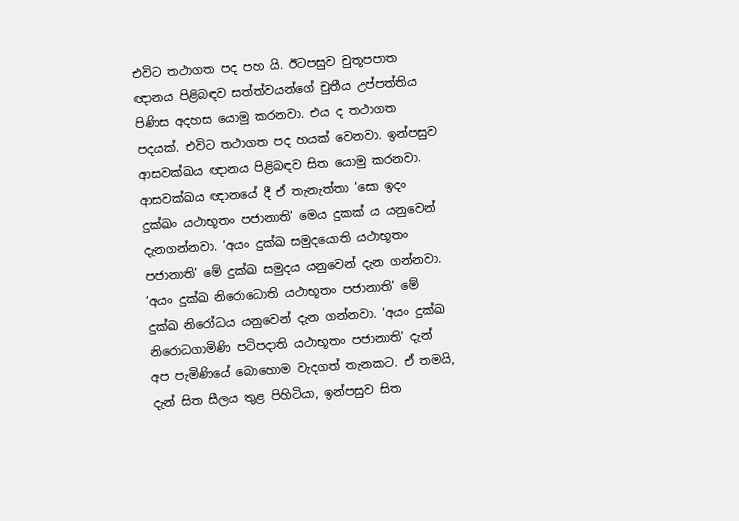එවිට තථාගත පද පහ යි. ඊටපසුව චුතූපපාත ඥානය පිළිබඳව සත්ත්වයන්ගේ චුතීය උප්පත්තිය පිණිස අදහස යොමු කරනවා. එය ද තථාගත පදයක්. එවිට තථාගත පද හයක් වෙනවා. ඉන්පසුව ආසවක්ඛය ඥානය පිළිබඳව සිත යොමු කරනවා. ආසවක්ඛය ඥානයේ දී ඒ තැනැත්තා ‘සො ඉදං දුක්ඛං යථාභූතං පජානාති’ මෙය දුකක් ය යනුවෙන් දැනගන්නවා. ‘අයං දුක්ඛ සමුදයොති යථාභූතං පජානාති’ මේ දුක්ඛ සමුදය යනුවෙන් දැන ගන්නවා. ‘අයං දුක්ඛ නිරොධොති යථාභූතං පජානාති’ මේ දුක්ඛ නිරෝධය යනුවෙන් දැන ගන්නවා. ‘අයං දුක්ඛ නිරොධගාමිණි පටිපදාති යථාභූතං පජානාති’ දැන් අප පැමිණියේ බොහොම වැදගත් තැනකට. ඒ තමයි, දැන් සිත සීලය තුළ පිහිටියා, ඉන්පසුව සිත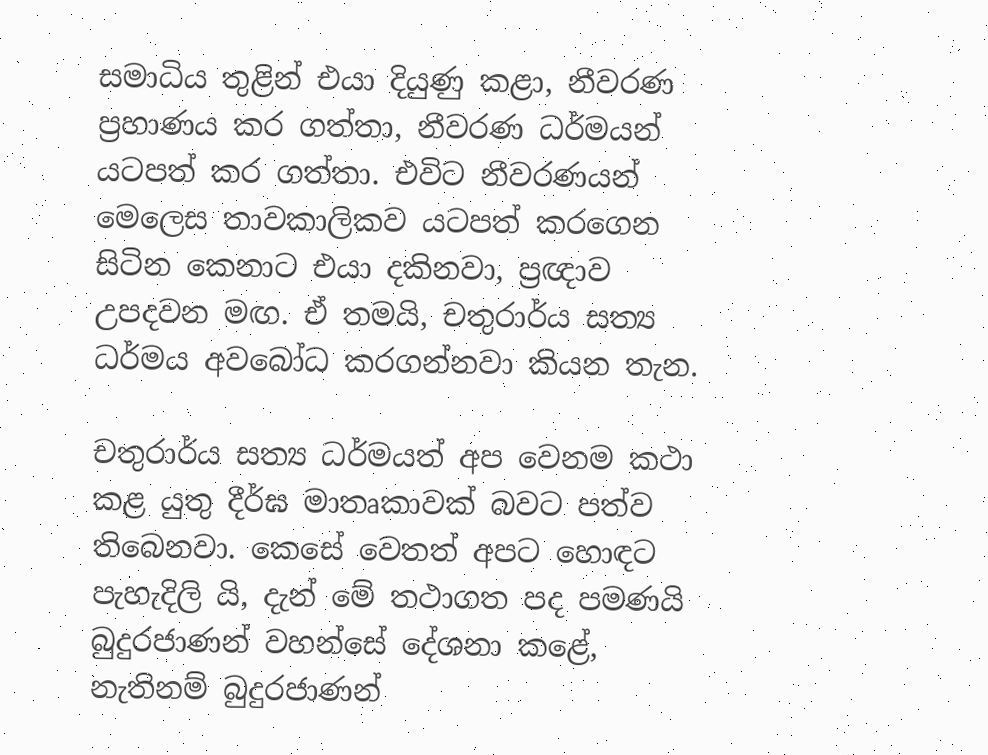සමාධිය තුළින් එයා දියුණු කළා, නීවරණ ප්‍රහාණය කර ගත්තා, නීවරණ ධර්මයන් යටපත් කර ගත්තා. එවිට නීවරණයන් මෙලෙස තාවකාලිකව යටපත් කරගෙන සිටින කෙනාට එයා දකිනවා, ප්‍රඥාව උපදවන මඟ. ඒ තමයි, චතුරාර්ය සත්‍ය ධර්මය අවබෝධ කරගන්නවා කියන තැන.

චතුරාර්ය සත්‍ය ධර්මයත් අප වෙනම කථා කළ යුතු දීර්ඝ මාතෘකාවක් බවට පත්ව තිබෙනවා. කෙසේ වෙතත් අපට හොඳට පැහැදිලි යි, දැන් මේ තථාගත පද පමණයි බුදුරජාණන් වහන්සේ දේශනා කළේ, නැතිනම් බුදුරජාණන්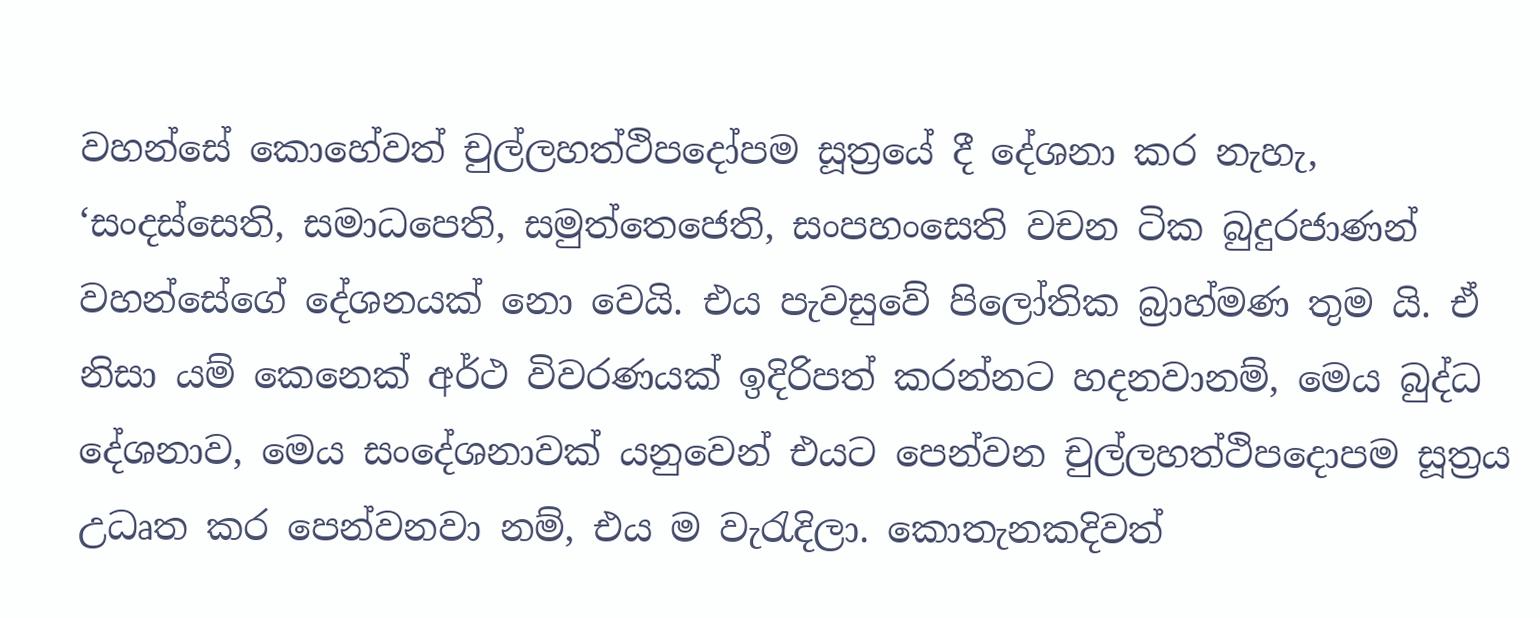වහන්සේ කොහේවත් චුල්ලහත්ථිපදෝපම සූත්‍රයේ දී දේශනා කර නැහැ, ‘සංදස්සෙති, සමාධපෙති, සමුත්තෙජෙති, සංපහංසෙති වචන ටික බුදුරජාණන් වහන්සේගේ දේශනයක් නො වෙයි. එය පැවසුවේ පිලෝතික බ්‍රාහ්මණ තුම යි. ඒ නිසා යම් කෙනෙක් අර්ථ විවරණයක් ඉදිරිපත් කරන්නට හදනවානම්, මෙය බුද්ධ දේශනාව, මෙය සංදේශනාවක් යනුවෙන් එයට පෙන්වන චුල්ලහත්ථිපදොපම සූත්‍රය උධෘත කර පෙන්වනවා නම්, එය ම වැරැදිලා. කොතැනකදිවත්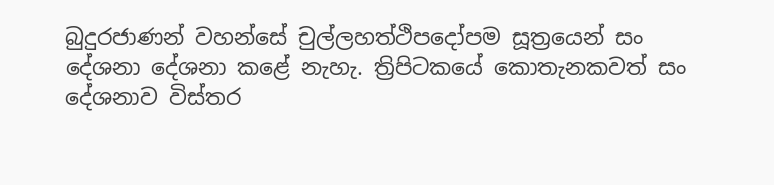බුදුරජාණන් වහන්සේ චුල්ලහත්ථිපදෝපම සූත්‍රයෙන් සං දේශනා දේශනා කළේ නැහැ. ත්‍රිපිටකයේ කොතැනකවත් සං දේශනාව විස්තර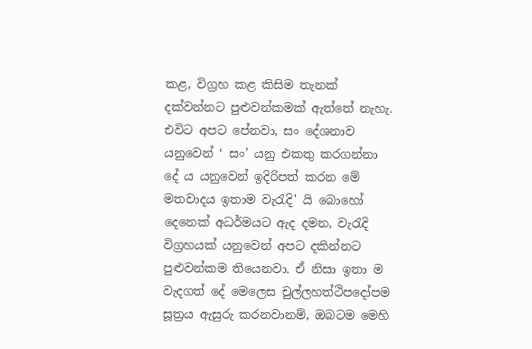කළ, විග්‍රහ කළ කිසිම තැනක් දක්වන්නට පුළුවන්කමක් ඇත්තේ නැහැ. එවිට අපට පේනවා, සං දේශනාව යනුවෙන් ‘ සං’ යනු එකතු කරගන්නා දේ ය යනුවෙන් ඉදිරිපත් කරන මේ මතවාදය ඉතාම වැරැදි' යි බොහෝ දෙනෙක් අධර්මයට ඇද දමන, වැරැදි විග්‍රහයක් යනුවෙන් අපට දකින්නට පුළුවන්කම තියෙනවා. ඒ නිසා ඉතා ම වැදගත් දේ මෙලෙස චුල්ලහත්ථිපදෝපම සූත්‍රය ඇසුරු කරනවානම්, ඔබටම මෙහි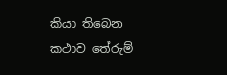කියා තිබෙන කථාව තේරුම්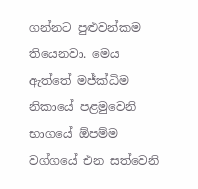ගන්නට පුළුවන්කම තියෙනවා. මෙය ඇත්තේ මජ්ක්‍ධිම නිකායේ පළමුවෙනි භාගයේ ඕපම්ම වග්ගයේ එන සත්වෙනි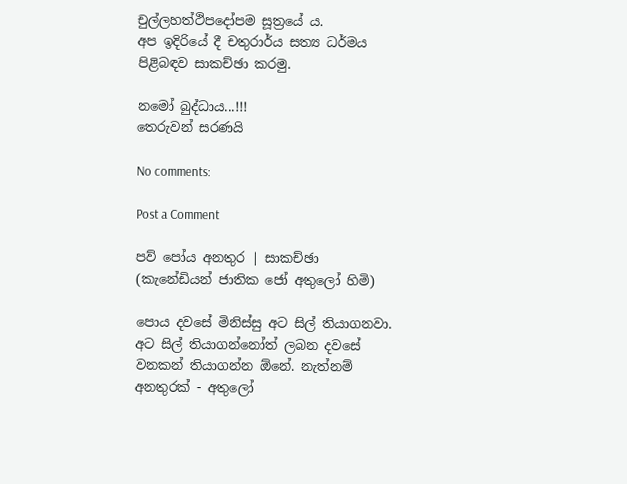චුල්ලහත්ථිපදෝපම සූත්‍රයේ ය.
අප ඉදිරියේ දී චතුරාර්ය සත්‍ය ධර්මය පිළිබඳව සාකච්ඡා කරමු.

නමෝ බුද්ධාය...!!!
තෙරුවන් සරණයි

No comments:

Post a Comment

පව් පෝය අනතුර | සාකච්ඡා (කැනේඩියන් ජාතික ජෝ අතුලෝ හිමි)

පොය දවසේ මිනිස්සු අට සිල් තියාගනවා. අට සිල් තියාගන්නෝත් ලබන දවසේ වනකන් තියාගන්න ඕනේ. නැත්නම් අනතුරක් - අතුලෝ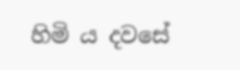හිමි ය දවසේ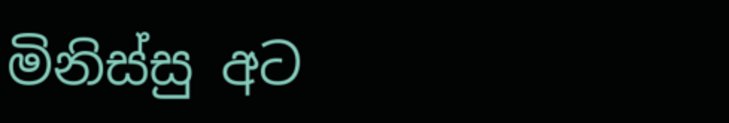මිනිස්සු අට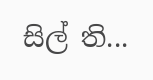සිල් ති...